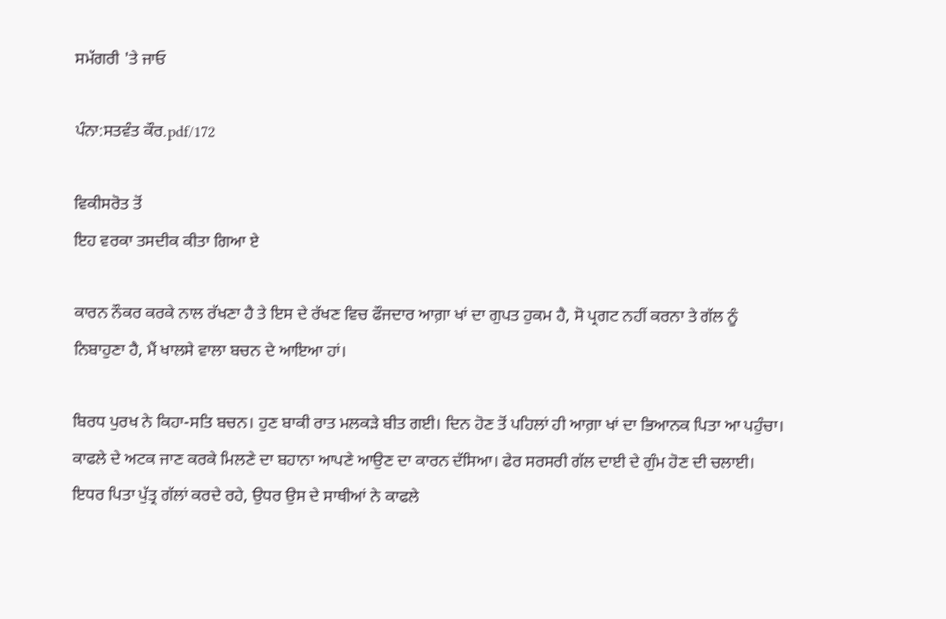ਸਮੱਗਰੀ 'ਤੇ ਜਾਓ

ਪੰਨਾ:ਸਤਵੰਤ ਕੌਰ.pdf/172

ਵਿਕੀਸਰੋਤ ਤੋਂ
ਇਹ ਵਰਕਾ ਤਸਦੀਕ ਕੀਤਾ ਗਿਆ ਏ

ਕਾਰਨ ਨੌਕਰ ਕਰਕੇ ਨਾਲ ਰੱਖਣਾ ਹੈ ਤੇ ਇਸ ਦੇ ਰੱਖਣ ਵਿਚ ਫੌਜਦਾਰ ਆਗ਼ਾ ਖਾਂ ਦਾ ਗੁਪਤ ਹੁਕਮ ਹੈ, ਸੋ ਪ੍ਰਗਟ ਨਹੀਂ ਕਰਨਾ ਤੇ ਗੱਲ ਨੂੰ ਨਿਬਾਹੁਣਾ ਹੈ, ਮੈਂ ਖਾਲਸੇ ਵਾਲਾ ਬਚਨ ਦੇ ਆਇਆ ਹਾਂ।

ਬਿਰਧ ਪੁਰਖ ਨੇ ਕਿਹਾ-ਸਤਿ ਬਚਨ। ਹੁਣ ਬਾਕੀ ਰਾਤ ਮਲਕੜੇ ਬੀਤ ਗਈ। ਦਿਨ ਹੋਣ ਤੋਂ ਪਹਿਲਾਂ ਹੀ ਆਗ਼ਾ ਖਾਂ ਦਾ ਭਿਆਨਕ ਪਿਤਾ ਆ ਪਹੁੰਚਾ। ਕਾਫਲੇ ਦੇ ਅਟਕ ਜਾਣ ਕਰਕੇ ਮਿਲਣੇ ਦਾ ਬਹਾਨਾ ਆਪਣੇ ਆਉਣ ਦਾ ਕਾਰਨ ਦੱਸਿਆ। ਫੇਰ ਸਰਸਰੀ ਗੱਲ ਦਾਈ ਦੇ ਗੁੰਮ ਹੋਣ ਦੀ ਚਲਾਈ। ਇਧਰ ਪਿਤਾ ਪੁੱਤ੍ਰ ਗੱਲਾਂ ਕਰਦੇ ਰਹੇ, ਉਧਰ ਉਸ ਦੇ ਸਾਥੀਆਂ ਨੇ ਕਾਫਲੇ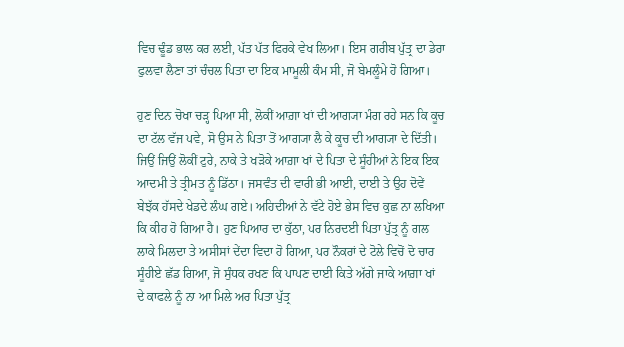ਵਿਚ ਢੂੰਡ ਭਾਲ ਕਰ ਲਈ, ਪੱਤ ਪੱਤ ਫਿਰਕੇ ਵੇਖ ਲਿਆ। ਇਸ ਗਰੀਬ ਪੁੱਤ੍ਰ ਦਾ ਡੇਰਾ ਫੁਲਵਾ ਲੈਣਾ ਤਾਂ ਚੰਚਲ ਪਿਤਾ ਦਾ ਇਕ ਮਾਮੂਲੀ ਕੰਮ ਸੀ, ਜੋ ਬੇਮਲੂੰਮੇ ਹੋ ਗਿਆ।

ਹੁਣ ਦਿਨ ਚੋਖਾ ਚੜ੍ਹ ਪਿਆ ਸੀ, ਲੋਕੀਂ ਆਗ਼ਾ ਖਾਂ ਦੀ ਆਗ੍ਯਾ ਮੰਗ ਰਹੇ ਸਨ ਕਿ ਕੂਚ ਦਾ ਟੱਲ ਵੱਜ ਪਵੇ, ਸੋ ਉਸ ਨੇ ਪਿਤਾ ਤੋਂ ਆਗ੍ਯਾ ਲੈ ਕੇ ਕੂਚ ਦੀ ਆਗ੍ਯਾ ਦੇ ਦਿੱਤੀ। ਜਿਉਂ ਜਿਉਂ ਲੋਕੀਂ ਟੁਰੇ, ਨਾਕੇ ਤੇ ਖੜੋਕੇ ਆਗ਼ਾ ਖਾਂ ਦੇ ਪਿਤਾ ਦੇ ਸੂੰਹੀਆਂ ਨੇ ਇਕ ਇਕ ਆਦਮੀ ਤੇ ਤ੍ਰੀਮਤ ਨੂੰ ਡਿੱਠਾ। ਜਸਵੰਤ ਦੀ ਵਾਰੀ ਭੀ ਆਈ, ਦਾਈ ਤੇ ਉਹ ਦੋਵੇਂ ਬੇਝੱਕ ਹੱਸਦੇ ਖੇਡਦੇ ਲੰਘ ਗਏ। ਅਹਿਦੀਆਂ ਨੇ ਵੱਟੇ ਹੋਏ ਭੇਸ ਵਿਚ ਕੁਛ ਨਾ ਲਖਿਆ ਕਿ ਕੀਹ ਹੋ ਗਿਆ ਹੈ। ਹੁਣ ਪਿਆਰ ਦਾ ਕੁੱਠਾ, ਪਰ ਨਿਰਦਈ ਪਿਤਾ ਪੁੱਤ੍ਰ ਨੂੰ ਗਲ ਲਾਕੇ ਮਿਲਦਾ ਤੇ ਅਸੀਸਾਂ ਦੇਂਦਾ ਵਿਦਾ ਹੋ ਗਿਆ, ਪਰ ਨੌਕਰਾਂ ਦੇ ਟੋਲੇ ਵਿਚੋਂ ਦੋ ਚਾਰ ਸੂੰਹੀਏ ਛੱਡ ਗਿਆ, ਜੋ ਸੁੰਧਕ ਰਖਣ ਕਿ ਪਾਪਣ ਦਾਈ ਕਿਤੇ ਅੱਗੇ ਜਾਕੇ ਆਗ਼ਾ ਖਾਂ ਦੇ ਕਾਫਲੇ ਨੂੰ ਨਾ ਆ ਮਿਲੇ ਅਰ ਪਿਤਾ ਪੁੱਤ੍ਰ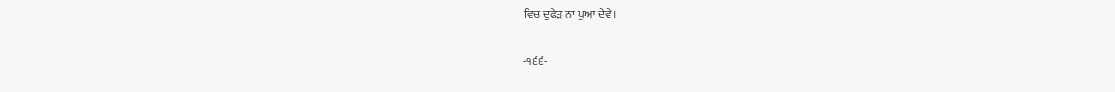ਵਿਚ ਦੁਫੇੜ ਨਾ ਪੁਆ ਦੇਵੇ।

-੧੬੬-